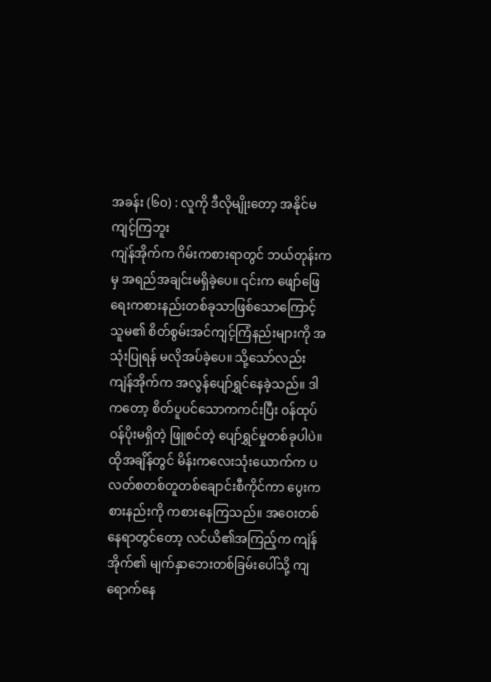အခန်း (၆၀) : လူကို ဒီလိုမျိုးတော့ အနိုင်မကျင့်ကြဘူး
ကျဲန်အိုက်က ဂိမ်းကစားရာတွင် ဘယ်တုန်းကမှ အရည်အချင်းမရှိခဲ့ပေ။ ၎င်းက ဖျော်ဖြေရေးကစားနည်းတစ်ခုသာဖြစ်သောကြောင့် သူမ၏ စိတ်စွမ်းအင်ကျင့်ကြံနည်းများကို အသုံးပြုရန် မလိုအပ်ခဲ့ပေ။ သို့သော်လည်း ကျဲန်အိုက်က အလွန်ပျော်ရွှင်နေခဲ့သည်။ ဒါကတော့ စိတ်ပူပင်သောကကင်းပြီး ဝန်ထုပ်ဝန်ပိုးမရှိတဲ့ ဖြူစင်တဲ့ ပျော်ရွှင်မှုတစ်ခုပါပဲ။
ထိုအချိန်တွင် မိန်းကလေးသုံးယောက်က ပလတ်စတစ်တူတစ်ချောင်းစီကိုင်ကာ ပွေးကစားနည်းကို ကစားနေကြသည်။ အဝေးတစ်နေရာတွင်တော့ လင်ယိ၏အကြည့်က ကျဲန်အိုက်၏ မျက်နှာဘေးတစ်ခြမ်းပေါ်သို့ ကျရောက်နေ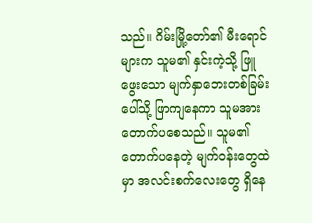သည်။ ဂိမ်းမြို့တော်၏ မီးရောင်များက သူမ၏ နှင်းကဲ့သို့ ဖြူဖွေးသော မျက်နှာဘေးတစ်ခြမ်းပေါ်သို့ ဖြာကျနေကာ သူမအား တောက်ပစေသည်။ သူမ၏ တောက်ပနေတဲ့ မျက်ဝန်းတွေထဲမှာ အလင်းစက်လေးတွေ ရှိနေ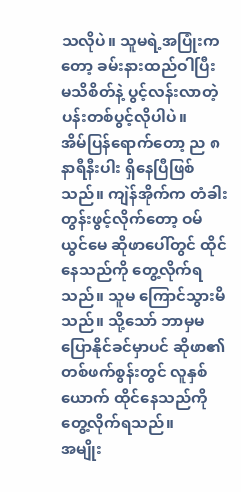သလိုပဲ။ သူမရဲ့အပြုံးကတော့ ခမ်းနားထည်ဝါပြီး မသိစိတ်နဲ့ ပွင့်လန်းလာတဲ့ ပန်းတစ်ပွင့်လိုပါပဲ။
အိမ်ပြန်ရောက်တော့ ည ၈ နာရီနီးပါး ရှိနေပြီဖြစ်သည်။ ကျဲန်အိုက်က တံခါးတွန်းဖွင့်လိုက်တော့ ဝမ်ယွင်မေ ဆိုဖာပေါ်တွင် ထိုင်နေသည်ကို တွေ့လိုက်ရသည်။ သူမ ကြောင်သွားမိသည်။ သို့သော် ဘာမှမပြောနိုင်ခင်မှာပင် ဆိုဖာ၏ တစ်ဖက်စွန်းတွင် လူနှစ်ယောက် ထိုင်နေသည်ကို တွေ့လိုက်ရသည်။
အမျိုး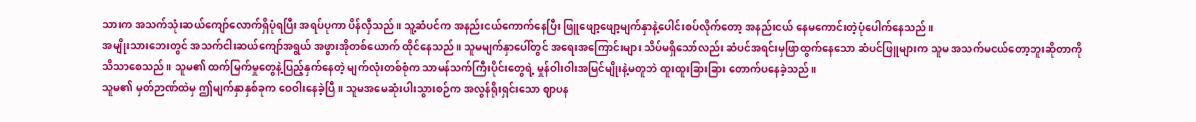သားက အသက်သုံးဆယ်ကျော်လောက်ရှိပုံရပြီး အရပ်ပုကာ ပိန်လှီသည်။ သူ့ဆံပင်က အနည်းငယ်ကောက်နေပြီး ဖြူဖျော့ဖျော့မျက်နှာနဲ့ပေါင်းစပ်လိုက်တော့ အနည်းငယ် နေမကောင်းတဲ့ပုံပေါက်နေသည်။
အမျိုးသားဘေးတွင် အသက်ငါးဆယ်ကျော်အရွယ် အဖွားအိုတစ်ယောက် ထိုင်နေသည်။ သူမမျက်နှာပေါ်တွင် အရေးအကြောင်းများ သိပ်မရှိသော်လည်း ဆံပင်အရင်းမှဖြာထွက်နေသော ဆံပင်ဖြူများက သူမ အသက်မငယ်တော့ဘူးဆိုတာကို သိသာစေသည်။ သူမ၏ ထက်မြက်မှုတွေနဲ့ပြည့်နှက်နေတဲ့ မျက်လုံးတစ်စုံက သာမန်သက်ကြီးပိုင်းတွေရဲ့ မှုန်ဝါးဝါးအမြင်မျိုးနဲ့မတူဘဲ ထူးထူးခြားခြား တောက်ပနေခဲ့သည်။
သူမ၏ မှတ်ဉာဏ်ထဲမှ ဤမျက်နှာနှစ်ခုက ဝေဝါးနေခဲ့ပြီ။ သူမအမေဆုံးပါးသွားစဉ်က အလွန်ရိုးရှင်းသော ဈာပန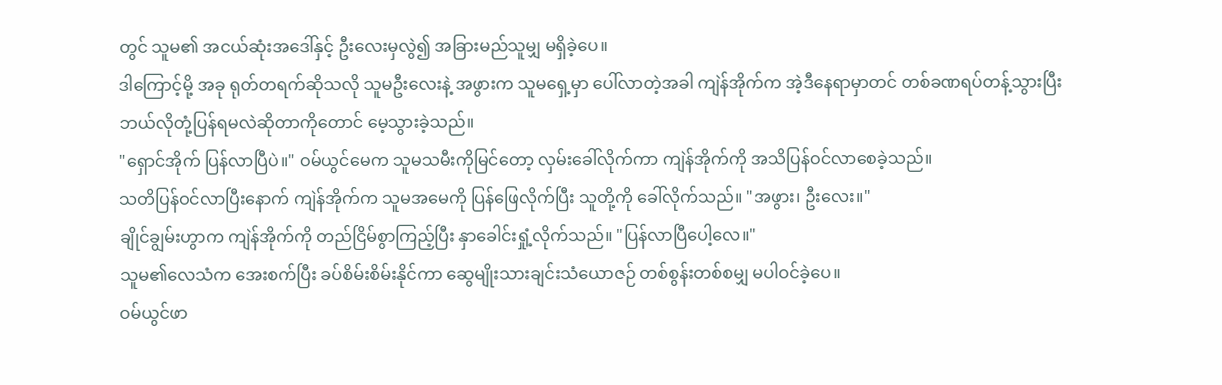တွင် သူမ၏ အငယ်ဆုံးအဒေါ်နှင့် ဦးလေးမှလွဲ၍ အခြားမည်သူမျှ မရှိခဲ့ပေ။
ဒါကြောင့်မို့ အခု ရုတ်တရက်ဆိုသလို သူမဦးလေးနဲ့ အဖွားက သူမရှေ့မှာ ပေါ်လာတဲ့အခါ ကျဲန်အိုက်က အဲ့ဒီနေရာမှာတင် တစ်ခဏရပ်တန့်သွားပြီး ဘယ်လိုတုံ့ပြန်ရမလဲဆိုတာကိုတောင် မေ့သွားခဲ့သည်။
"ရှောင်အိုက် ပြန်လာပြီပဲ။" ဝမ်ယွင်မေက သူမသမီးကိုမြင်တော့ လှမ်းခေါ်လိုက်ကာ ကျဲန်အိုက်ကို အသိပြန်ဝင်လာစေခဲ့သည်။
သတိပြန်ဝင်လာပြီးနောက် ကျဲန်အိုက်က သူမအမေကို ပြန်ဖြေလိုက်ပြီး သူတို့ကို ခေါ်လိုက်သည်။ "အဖွား၊ ဦးလေး။"
ချိုင်ချွမ်းဟွာက ကျဲန်အိုက်ကို တည်ငြိမ်စွာကြည့်ပြီး နှာခေါင်းရှုံ့လိုက်သည်။ "ပြန်လာပြီပေါ့လေ။"
သူမ၏လေသံက အေးစက်ပြီး ခပ်စိမ်းစိမ်းနိုင်ကာ ဆွေမျိုးသားချင်းသံယောဇဉ် တစ်စွန်းတစ်စမျှ မပါဝင်ခဲ့ပေ။
ဝမ်ယွင်ဖာ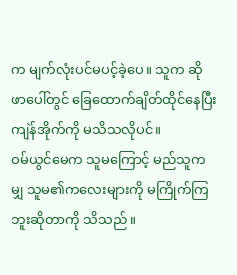က မျက်လုံးပင်မပင့်ခဲ့ပေ။ သူက ဆိုဖာပေါ်တွင် ခြေထောက်ချိတ်ထိုင်နေပြီး ကျဲန်အိုက်ကို မသိသလိုပင်။
ဝမ်ယွင်မေက သူမကြောင့် မည်သူကမျှ သူမ၏ကလေးများကို မကြိုက်ကြဘူးဆိုတာကို သိသည်။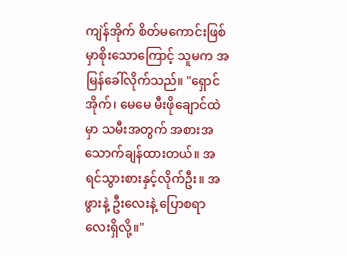ကျဲန်အိုက် စိတ်မကောင်းဖြစ်မှာစိုးသောကြောင့် သူမက အမြန်ခေါ်လိုက်သည်။ "ရှောင်အိုက်၊ မေမေ မီးဖိုချောင်ထဲမှာ သမီးအတွက် အစားအသောက်ချန်ထားတယ်။ အရင်သွားစားနှင့်လိုက်ဦး။ အဖွားနဲ့ ဦးလေးနဲ့ ပြောစရာလေးရှိလို့။"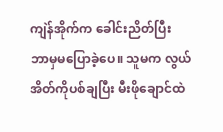ကျဲန်အိုက်က ခေါင်းညိတ်ပြီး ဘာမှမပြောခဲ့ပေ။ သူမက လွယ်အိတ်ကိုပစ်ချပြီး မီးဖိုချောင်ထဲ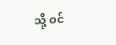သို့ ဝင်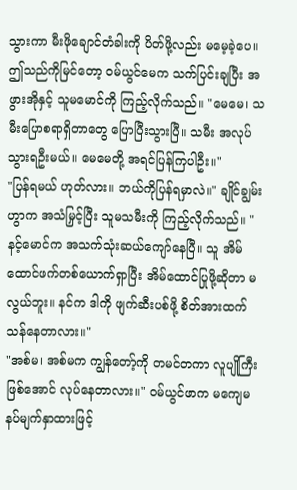သွားကာ မီးဖိုချောင်တံခါးကို ပိတ်ဖို့လည်း မမေ့ခဲ့ပေ။
ဤသည်ကိုမြင်တော့ ဝမ်ယွင်မေက သက်ပြင်းချပြီး အဖွားအိုနှင့် သူမမောင်ကို ကြည့်လိုက်သည်။ "မေမေ၊ သမီးပြောစရာရှိတာတွေ ပြောပြီးသွားပြီ။ သမီး အလုပ်သွားရဦးမယ်။ မေမေတို့ အရင်ပြန်ကြပါဦး။"
"ပြန်ရမယ် ဟုတ်လား။ ဘယ်ကိုပြန်ရမှာလဲ။" ချိုင်ချွမ်းဟွာက အသံမြှင့်ပြီး သူမသမီးကို ကြည့်လိုက်သည်။ "နင့်မောင်က အသက်သုံးဆယ်ကျော်နေပြီ။ သူ အိမ်ထောင်ဖက်တစ်ယောက်ရှာပြီး အိမ်ထောင်ပြုဖို့ဆိုတာ မလွယ်ဘူး။ နင်က ဒါကို ဖျက်ဆီးပစ်ဖို့ စိတ်အားထက်သန်နေတာလား။"
"အစ်မ၊ အစ်မက ကျွန်တော့်ကို တမင်တကာ လူပျိုကြီးဖြစ်အောင် လုပ်နေတာလား။" ဝမ်ယွင်ဖာက မကျေမနပ်မျက်နှာထားဖြင့်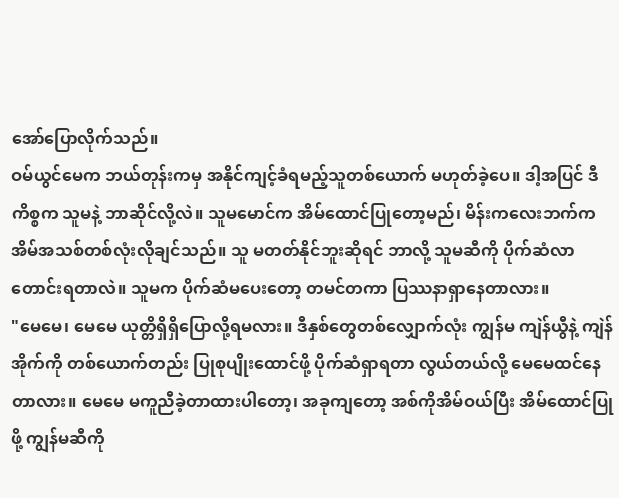အော်ပြောလိုက်သည်။
ဝမ်ယွင်မေက ဘယ်တုန်းကမှ အနိုင်ကျင့်ခံရမည့်သူတစ်ယောက် မဟုတ်ခဲ့ပေ။ ဒါ့အပြင် ဒီကိစ္စက သူမနဲ့ ဘာဆိုင်လို့လဲ။ သူမမောင်က အိမ်ထောင်ပြုတော့မည်၊ မိန်းကလေးဘက်က အိမ်အသစ်တစ်လုံးလိုချင်သည်။ သူ မတတ်နိုင်ဘူးဆိုရင် ဘာလို့ သူမဆီကို ပိုက်ဆံလာတောင်းရတာလဲ။ သူမက ပိုက်ဆံမပေးတော့ တမင်တကာ ပြဿနာရှာနေတာလား။
"မေမေ၊ မေမေ ယုတ္တိရှိရှိပြောလို့ရမလား။ ဒီနှစ်တွေတစ်လျှောက်လုံး ကျွန်မ ကျဲန်ယွီနဲ့ ကျဲန်အိုက်ကို တစ်ယောက်တည်း ပြုစုပျိုးထောင်ဖို့ ပိုက်ဆံရှာရတာ လွယ်တယ်လို့ မေမေထင်နေတာလား။ မေမေ မကူညီခဲ့တာထားပါတော့၊ အခုကျတော့ အစ်ကိုအိမ်ဝယ်ပြီး အိမ်ထောင်ပြုဖို့ ကျွန်မဆီကို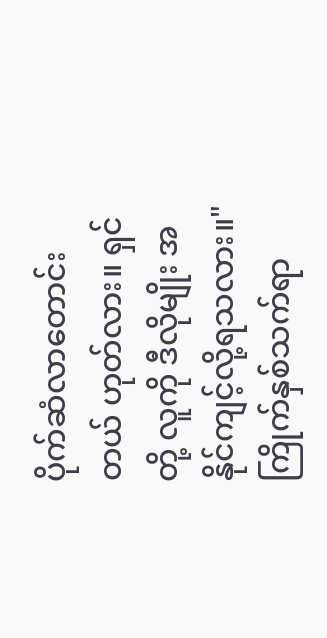ပိုက်ဆံလာတောင်းတယ် ဟုတ်လား။ ရှင်တို့ လူကို ဒီလိုမျိုး အနိုင်ကျင့်လို့ရသလား။"
ကြိုက်နှစ်သက်ရာ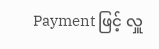Payment ဖြင့် လှူ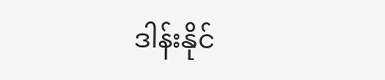ဒါန်းနိုင်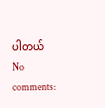ပါတယ်
No comments: